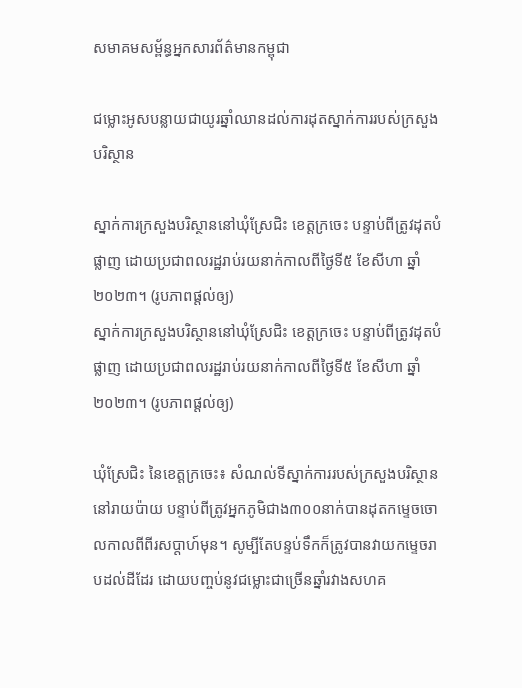សមាគមសម្ព័ន្ធអ្នកសារព័ត៌មានកម្ពុជា

ជម្លោះអូសបន្លាយជាយូរឆ្នាំឈានដល់ការដុតស្នាក់ការរបស់ក្រសួងបរិស្ថាន

ស្នាក់ការក្រសួងបរិស្ថាននៅឃុំស្រែជិះ ខេត្តក្រចេះ បន្ទាប់ពីត្រូវដុតបំផ្លាញ ដោយប្រជាពលរដ្ឋរាប់រយនាក់កាលពីថ្ងៃទី៥ ខែសីហា ឆ្នាំ២០២៣។ (រូបភាពផ្តល់ឲ្យ)
ស្នាក់ការក្រសួងបរិស្ថាននៅឃុំស្រែជិះ ខេត្តក្រចេះ បន្ទាប់ពីត្រូវដុតបំផ្លាញ ដោយប្រជាពលរដ្ឋរាប់រយនាក់កាលពីថ្ងៃទី៥ ខែសីហា ឆ្នាំ២០២៣។ (រូបភាពផ្តល់ឲ្យ)

ឃុំស្រែជិះ នៃខេត្តក្រចេះ៖ សំណល់ទីស្នាក់ការរបស់ក្រសួងបរិស្ថាននៅរាយប៉ាយ បន្ទាប់ពីត្រូវអ្នកភូមិជាង៣០០នាក់បានដុតកម្ទេចចោលកាលពីពីរសប្តាហ៍មុន។ សូម្បីតែបន្ទប់ទឹកក៏ត្រូវបានវាយកម្ទេចរាបដល់ដីដែរ ដោយបញ្ចប់នូវជម្លោះជាច្រើនឆ្នាំរវាងសហគ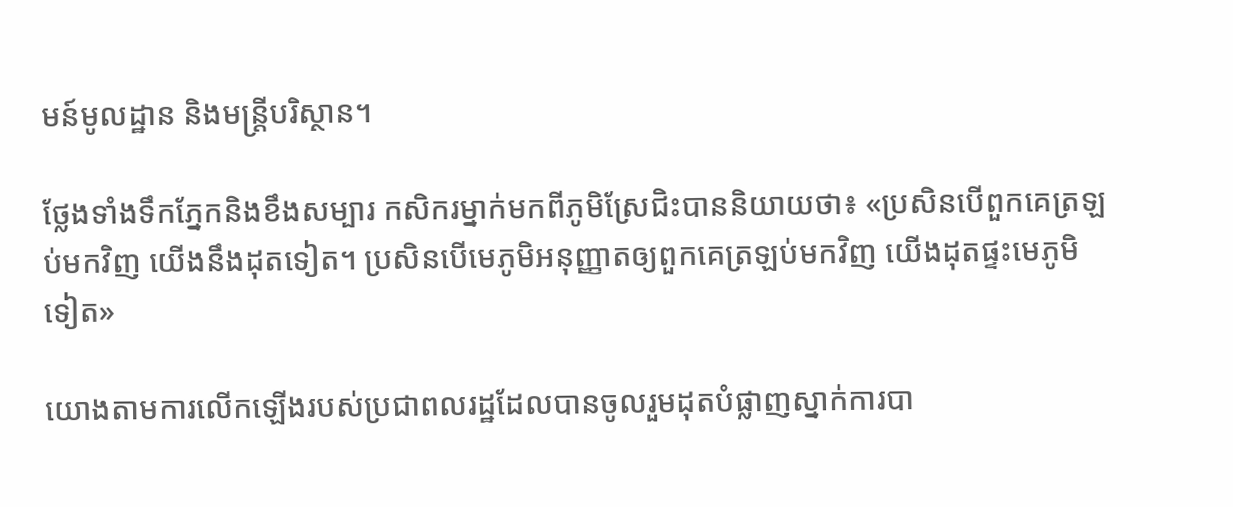មន៍មូលដ្ឋាន និងមន្ត្រីបរិស្ថាន។

ថ្លែងទាំងទឹកភ្នែកនិងខឹងសម្បារ កសិករម្នាក់មកពីភូមិស្រែជិះបាននិយាយថា៖ «ប្រសិនបើពួកគេត្រឡប់មកវិញ យើងនឹងដុតទៀត។ ប្រសិនបើមេភូមិអនុញ្ញាតឲ្យពួកគេត្រឡប់មកវិញ យើងដុតផ្ទះមេភូមិទៀត»

យោងតាមការលើកឡើងរបស់ប្រជាពលរដ្ឋដែលបានចូលរួមដុតបំផ្លាញស្នាក់ការបា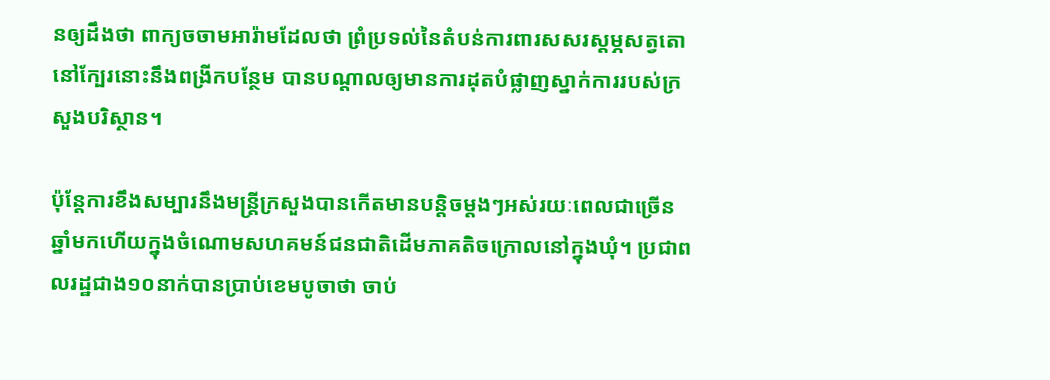នឲ្យដឹងថា ពាក្យចចាមអារ៉ាមដែលថា ព្រំប្រទល់នៃតំបន់ការពារសសរស្តម្ភសត្វតោនៅក្បែរនោះនឹងពង្រីកបន្ថែម បានបណ្តាលឲ្យមានការដុតបំផ្លាញស្នាក់ការរបស់ក្រសួងបរិស្ថាន។

ប៉ុន្តែការខឹងសម្បារនឹងមន្ត្រីក្រសួងបានកើតមានបន្តិចម្តងៗអស់រយៈពេលជាច្រើនឆ្នាំមកហើយក្នុងចំណោមសហគមន៍ជនជាតិដើមភាគតិចក្រោលនៅក្នុងឃុំ។ ប្រជាពលរដ្ឋជាង១០នាក់បានប្រាប់ខេមបូចាថា ចាប់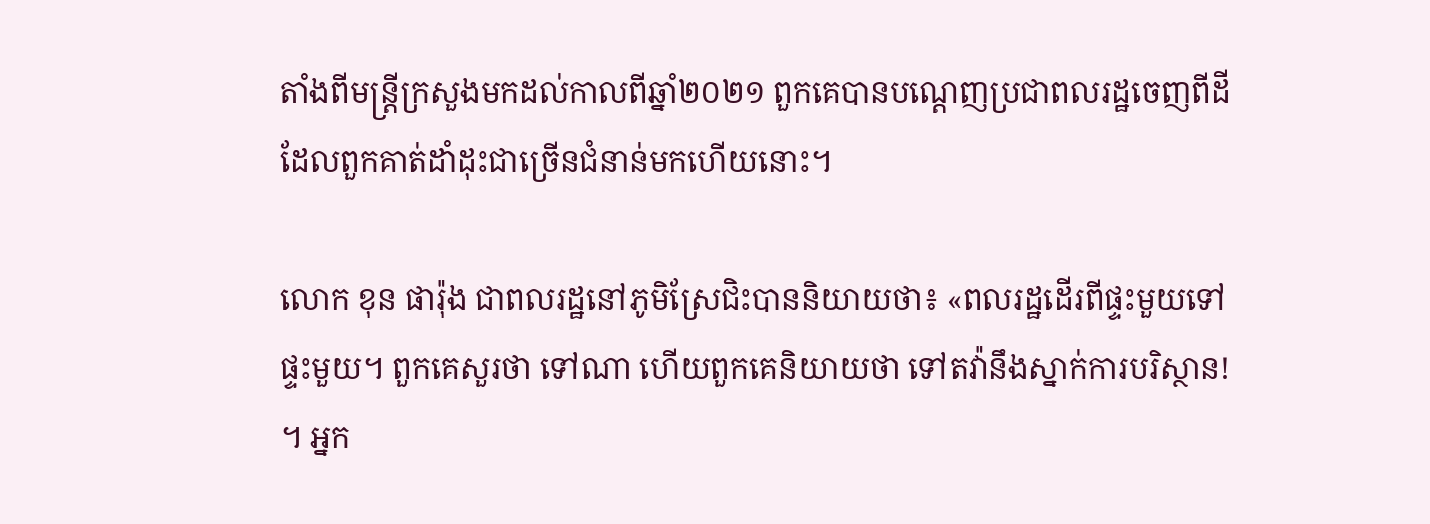តាំងពីមន្ត្រីក្រសួងមកដល់កាលពីឆ្នាំ២០២១ ពួកគេបានបណ្តេញប្រជាពលរដ្ឋចេញពីដីដែលពួកគាត់ដាំដុះជាច្រើនជំនាន់មកហើយនោះ។

លោក ខុន ផារ៉ុង ជាពលរដ្ឋនៅភូមិស្រែជិះបាននិយាយថា៖ «ពលរដ្ឋដើរពីផ្ទះមួយទៅផ្ទះមួយ។ ពួកគេសួរថា ទៅណា ហើយពួកគេនិយាយថា ទៅតវ៉ានឹងស្នាក់ការបរិស្ថាន! ។ អ្នក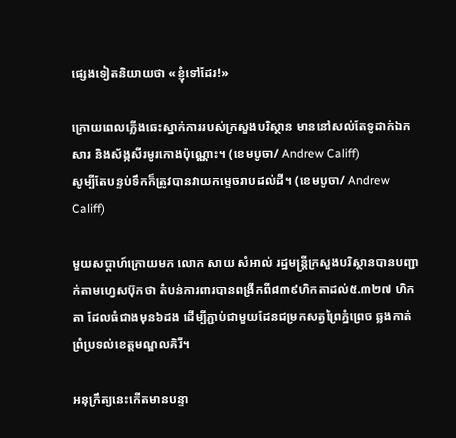ផ្សេងទៀតនិយាយថា «ខ្ញុំទៅដែរ!»

ក្រោយពេលភ្លើងឆេះស្នាក់ការរបស់ក្រសួងបរិស្ថាន មាននៅសល់តែទូដាក់ឯកសារ និងស័ង្កសីរមូរកោងប៉ុណ្ណោះ។ (ខេមបូចា/ Andrew Califf)
សូម្បីតែបន្ទប់ទឹកក៏ត្រូវបានវាយកម្ទេចរាបដល់ដី។ (ខេមបូចា/ Andrew Califf)

មួយសប្តាហ៍ក្រោយមក លោក សាយ សំអាល់ រដ្ឋមន្ត្រីក្រសួងបរិស្ថានបានបញ្ជាក់តាមហ្វេសប៊ុកថា តំបន់ការពារបានពង្រីកពី៨៣៩ហិកតាដល់៥.៣២៧ ហិកតា ដែលធំជាងមុន៦ដង ដើម្បីភ្ជាប់ជាមួយដែនជម្រកសត្វព្រៃភ្នំព្រេច ឆ្លងកាត់ព្រំប្រទល់ខេត្តមណ្ឌលគិរី។

អនុក្រឹត្យនេះកើតមានបន្ទា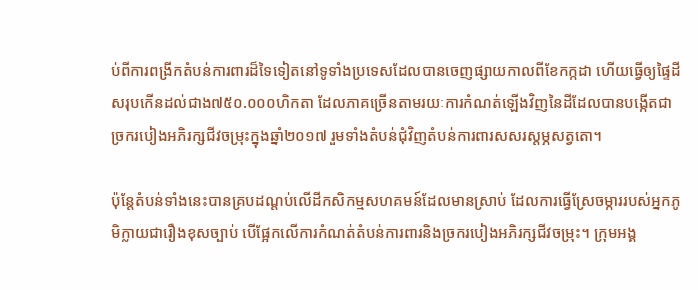ប់ពីការពង្រីកតំបន់ការពារដ៏ទៃទៀតនៅទូទាំងប្រទេសដែលបានចេញផ្សាយកាលពីខែកក្កដា ហើយធ្វើឲ្យផ្ទៃដីសរុបកើនដល់ជាង៧៥០.០០០ហិកតា ដែលភាគច្រើនតាមរយៈការកំណត់ឡើងវិញនៃដីដែលបានបង្កើតជាច្រករបៀងអភិរក្សជីវចម្រុះក្នុងឆ្នាំ២០១៧ រួមទាំងតំបន់ជុំវិញតំបន់ការពារសសរស្តម្ភសត្វតោ។

ប៉ុន្តែតំបន់ទាំងនេះបានគ្របដណ្តប់លើដីកសិកម្មសហគមន៍ដែលមានស្រាប់ ដែលការធ្វើស្រែចម្ការរបស់អ្នកភូមិក្លាយជារឿងខុសច្បាប់ បើផ្អែកលើការកំណត់តំបន់ការពារនិងច្រករបៀងអភិរក្សជីវចម្រុះ។ ក្រុមអង្គ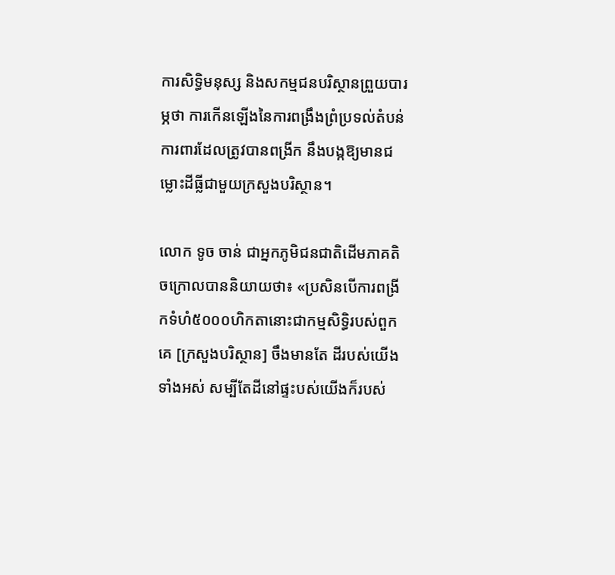ការសិទ្ធិមនុស្ស និងសកម្មជនបរិស្ថានព្រួយបារម្ភថា ការកើនឡើងនៃការពង្រឹងព្រំប្រទល់តំបន់ការពារដែលត្រូវបានពង្រីក នឹងបង្កឱ្យមានជម្លោះដីធ្លីជាមួយក្រសួងបរិស្ថាន។

លោក ទូច ចាន់ ជាអ្នកភូមិជនជាតិដើមភាគតិចក្រោលបាននិយាយថា៖ «ប្រសិនបើការពង្រីកទំហំ៥០០០ហិកតានោះជាកម្មសិទ្ធិរបស់ពួកគេ [ក្រសួងបរិស្ថាន] ចឹងមានតែ ដីរបស់យើងទាំងអស់ សម្បីតែដីនៅផ្ទះបស់យើងក៏របស់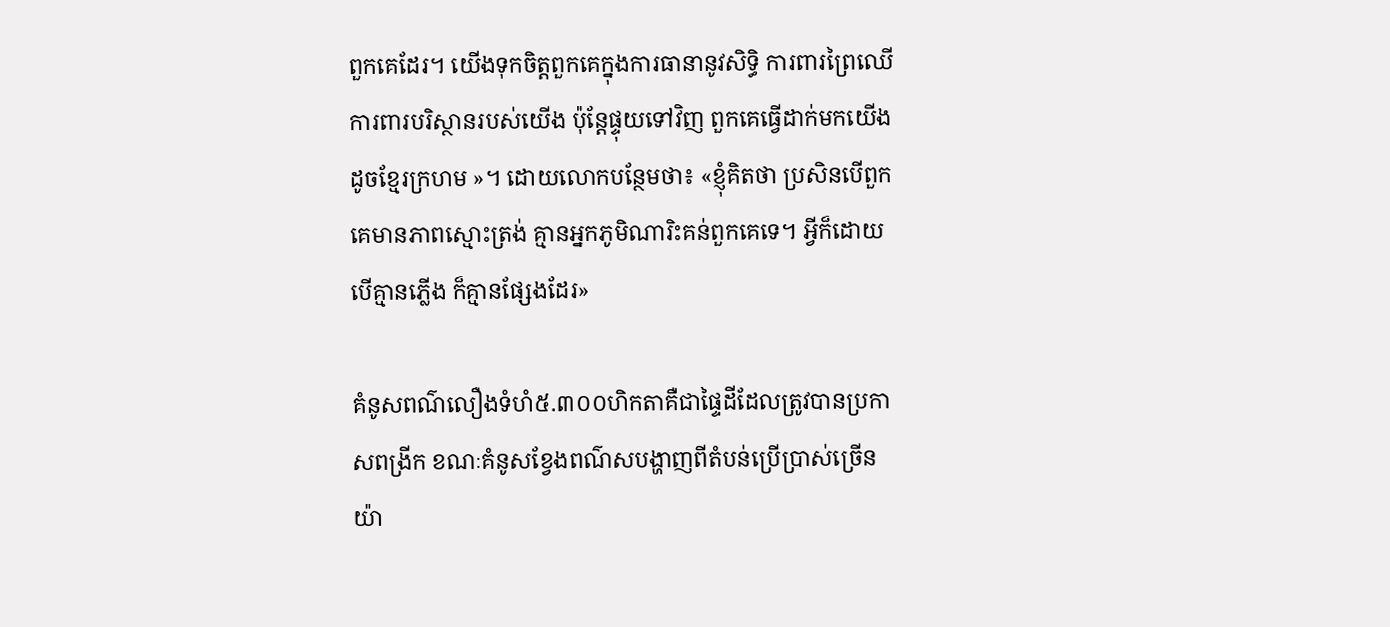ពួកគេដែរ។ យើងទុកចិត្តពួកគេក្នុងការធានានូវសិទ្ធិ ការពារព្រៃឈើ ការពារបរិស្ថានរបស់យើង ប៉ុន្តែផ្ទុយទៅវិញ ពួកគេធ្វើដាក់មកយើងដូចខ្មែរក្រហម »។ ដោយលោកបន្ថែមថា៖ «ខ្ញុំគិតថា ប្រសិនបើពួកគេមានភាពស្មោះត្រង់ គ្មានអ្នកភូមិណារិះគន់ពួកគេទេ។ អ្វីក៏ដោយបើគ្មានភ្លើង ក៏គ្មានផ្សែងដែរ»

គំនូសពណ៌លឿងទំហំ៥.៣០០ហិកតាគឺជាផ្ទៃដីដែលត្រូវបានប្រកាសពង្រីក ខណៈគំនូសខ្វែងពណ៌សបង្ហាញពីតំបន់ប្រើប្រាស់ច្រើនយ៉ា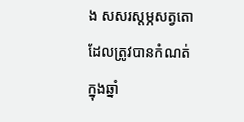ង សសរស្តម្ភសត្វតោ ដែលត្រូវបានកំណត់ក្នុងឆ្នាំ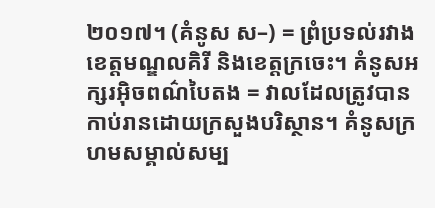២០១៧។ (គំនូស ស–) = ព្រំប្រទល់រវាងខេត្តមណ្ឌលគិរី និងខេត្តក្រចេះ។ គំនូសអក្សរអ៊ិចពណ៌បៃតង = វាលដែលត្រូវបានកាប់រានដោយក្រសួងបរិស្ថាន។ គំនូសក្រហមសម្គាល់សម្ប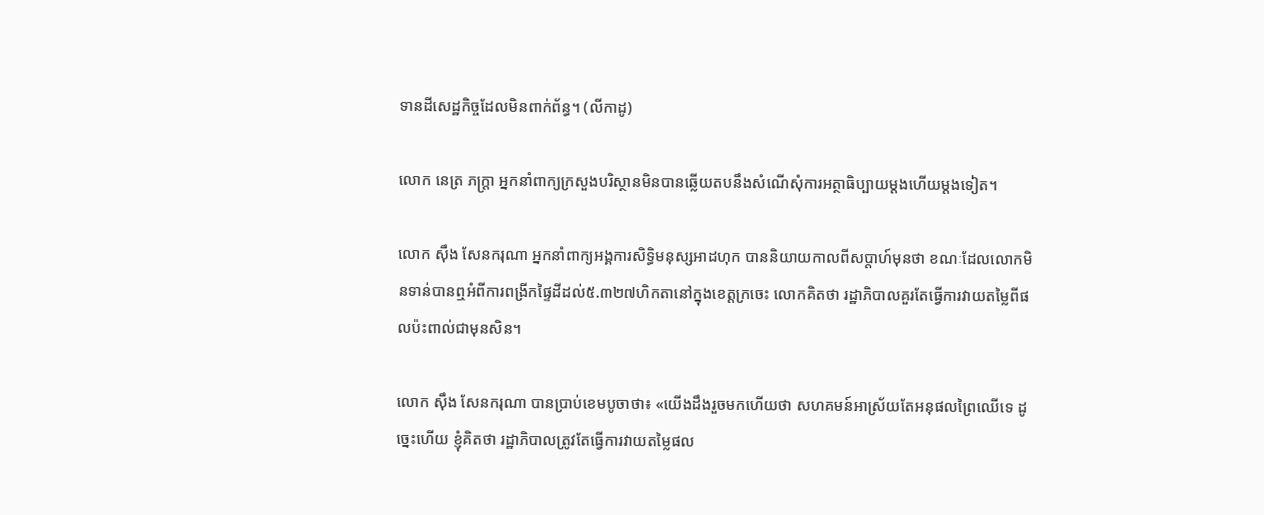ទានដីសេដ្ឋកិច្ចដែលមិនពាក់ព័ន្ធ។ (លីកាដូ)

លោក នេត្រ ភក្ត្រា អ្នកនាំពាក្យក្រសួងបរិស្ថានមិនបានឆ្លើយតបនឹងសំណើសុំការអត្ថាធិប្បាយម្តងហើយម្តងទៀត។

លោក ស៊ឹង សែនករុណា អ្នកនាំពាក្យអង្គការសិទ្ធិមនុស្សអាដហុក បាននិយាយកាលពីសប្តាហ៍មុនថា ខណៈដែលលោកមិនទាន់បានឮអំពីការពង្រីកផ្ទៃដីដល់៥.៣២៧ហិកតានៅក្នុងខេត្តក្រចេះ លោកគិតថា រដ្ឋាភិបាលគួរតែធ្វើការវាយតម្លៃពីផលប៉ះពាល់ជាមុនសិន។

លោក ស៊ឹង សែនករុណា បានប្រាប់ខេមបូចាថា៖ «យើងដឹងរួចមកហើយថា សហគមន៍អាស្រ័យតែអនុផលព្រៃឈើទេ ដូច្នេះហើយ ខ្ញុំគិតថា រដ្ឋាភិបាលត្រូវតែធ្វើការវាយតម្លៃផល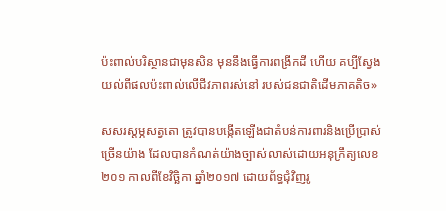ប៉ះពាល់បរិស្ថានជាមុនសិន មុននឹងធ្វើការពង្រីកដី ហើយ គប្បីស្វែងយល់ពីផលប៉ះពាល់លើជីវភាពរស់នៅ របស់ជនជាតិដើមភាគតិច»

សសរស្តម្ភសត្វតោ ត្រូវបានបង្កើតឡើងជាតំបន់ការពារនិងប្រើប្រាស់ច្រើនយ៉ាង ដែលបានកំណត់យ៉ាងច្បាស់លាស់ដោយអនុក្រឹត្យលេខ២០១ កាលពីខែវិច្ឆិកា ឆ្នាំ២០១៧ ដោយព័ទ្ធជុំវិញរូ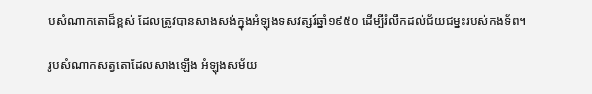បសំណាកតោដ៏ខ្ពស់ ដែលត្រូវបានសាងសង់ក្នុងអំឡុងទសវត្សរ៍ឆ្នាំ១៩៥០ ដើម្បីរំលឹកដល់ជ័យជម្នះរបស់កងទ័ព។

រូបសំណាកសត្វតោដែលសាងឡើង អំឡុងសម័យ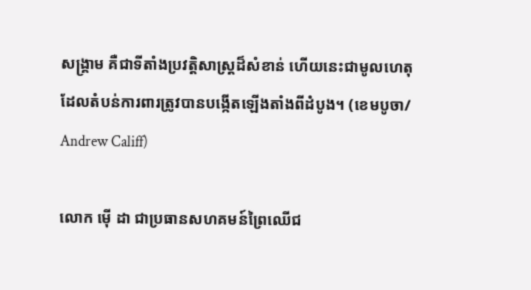សង្រ្គាម គឺជាទីតាំងប្រវត្តិសាស្ត្រដ៏សំខាន់ ហើយនេះជាមូលហេតុដែលតំបន់ការពារត្រូវបានបង្កើតឡើងតាំងពីដំបូង។ (ខេមបូចា/ Andrew Califf)

លោក ម៉ើ ដា ជាប្រធានសហគមន៍ព្រៃឈើជ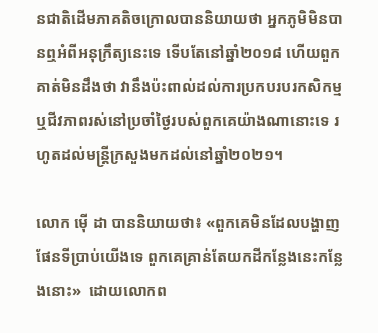នជាតិដើមភាគតិចក្រោលបាននិយាយថា អ្នកភូមិមិនបានឮអំពីអនុក្រឹត្យនេះទេ ទើបតែនៅឆ្នាំ២០១៨ ហើយពួកគាត់មិនដឹងថា វានឹងប៉ះពាល់ដល់ការប្រកបរបរកសិកម្ម ឬជីវភាពរស់នៅប្រចាំថ្ងៃរបស់ពួកគេយ៉ាងណានោះទេ រហូតដល់មន្ត្រីក្រសួងមកដល់នៅឆ្នាំ២០២១។

លោក ម៉ើ ដា បាននិយាយថា៖ «ពួកគេមិនដែលបង្ហាញផែនទីប្រាប់យើងទេ ពួកគេគ្រាន់តែយកដីកន្លែងនេះកន្លែងនោះ»  ដោយលោកព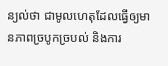ន្យល់ថា ជាមូលហេតុដែលធ្វើឲ្យមានភាពច្របូកច្របល់ និងការ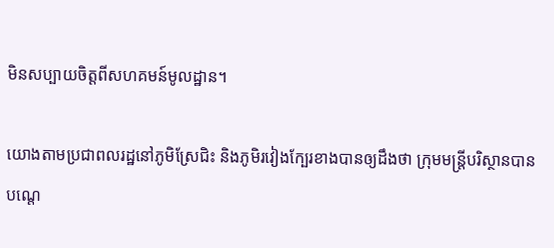មិនសប្បាយចិត្តពីសហគមន៍មូលដ្ឋាន។

យោងតាមប្រជាពលរដ្ឋនៅភូមិស្រែជិះ និងភូមិរវៀងក្បែរខាងបានឲ្យដឹងថា ក្រុមមន្ត្រីបរិស្ថានបានបណ្តេ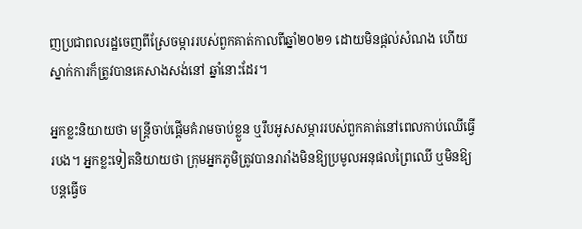ញប្រជាពលរដ្ឋចេញពីស្រែចម្ការរបស់ពួកគាត់កាលពីឆ្នាំ២០២១ ដោយមិនផ្តល់សំណង ហើយស្នាក់ការក៏ត្រូវបានគេសាងសង់នៅ ឆ្នាំនោះដែរ។

អ្នកខ្លះនិយាយថា មន្ត្រីចាប់ផ្ដើមគំរាមចាប់ខ្លួន ឬរឹបអូសសម្ភាររបស់ពួកគាត់នៅពេលកាប់ឈើធ្វើរបង។ អ្នកខ្លះទៀតនិយាយថា ក្រុមអ្នកភូមិត្រូវបានរារាំងមិនឱ្យប្រមូលអនុផលព្រៃឈើ ឬមិនឱ្យបន្តធ្វើច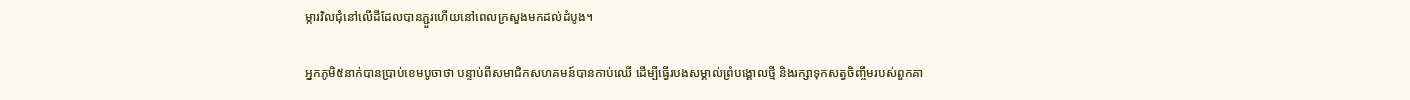ម្ការវិលជុំនៅលើដីដែលបានភ្ជួរហើយនៅពេលក្រសួងមកដល់ដំបូង។

អ្នកភូមិ៥នាក់បានប្រាប់ខេមបូចាថា បន្ទាប់ពីសមាជិកសហគមន៍បានកាប់ឈើ ដើម្បីធ្វើរបងសម្គាល់ព្រំបង្គោលថ្មី និងរក្សាទុកសត្វចិញ្ចឹមរបស់ពួកគា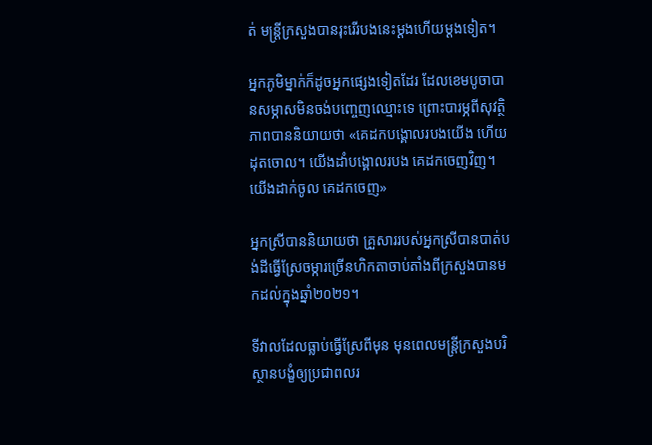ត់ មន្ត្រីក្រសួងបានរុះរើរបងនេះម្តងហើយម្តងទៀត។

អ្នកភូមិម្នាក់ក៏ដូចអ្នកផ្សេងទៀតដែរ ដែលខេមបូចាបានសម្ភាសមិនចង់បញ្ចេញឈ្មោះទេ ព្រោះបារម្ភពីសុវត្ថិភាពបាននិយាយថា «គេដកបង្គោលរបងយើង ហើយដុតចោល។ យើងដាំបង្គោលរបង គេដកចេញវិញ។ យើងដាក់ចូល គេដកចេញ»

អ្នកស្រីបាននិយាយថា គ្រួសាររបស់អ្នកស្រីបានបាត់បង់ដីធ្វើស្រែចម្ការច្រើនហិកតាចាប់តាំងពីក្រសួងបានមកដល់ក្នុងឆ្នាំ២០២១។

ទីវាលដែលធ្លាប់ធ្វើស្រែពីមុន មុនពេលមន្ត្រីក្រសួងបរិស្ថានបង្ខំឲ្យប្រជាពលរ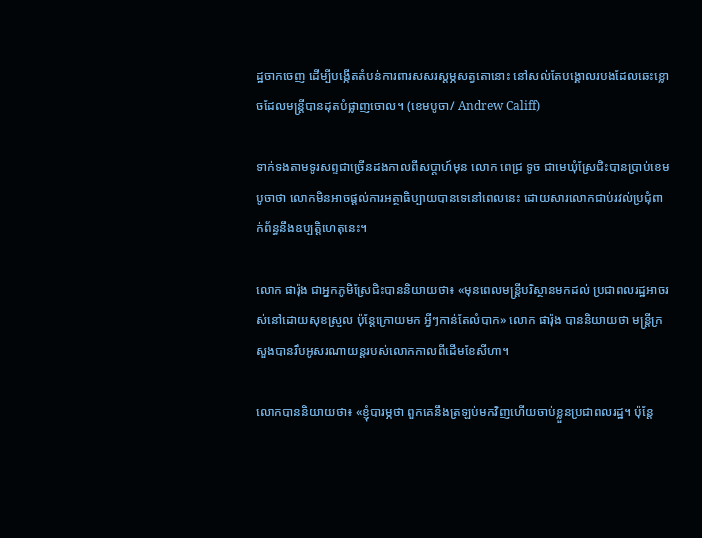ដ្ឋចាកចេញ ដើម្បីបង្កើតតំបន់ការពារសសរស្តម្ភសត្វតោនោះ នៅសល់តែបង្គោលរបងដែលឆេះខ្លោចដែលមន្ត្រីបានដុតបំផ្លាញចោល។ (ខេមបូចា/ Andrew Califf)

ទាក់ទងតាមទូរសព្ទជាច្រើនដងកាលពីសប្តាហ៍មុន លោក ពេជ្រ ទូច ជាមេឃុំស្រែជិះបានប្រាប់ខេមបូចាថា លោកមិនអាចផ្តល់ការអត្ថាធិប្បាយបានទេនៅពេលនេះ ដោយសារលោកជាប់រវល់ប្រជុំពាក់ព័ន្ធនឹងឧប្បត្តិហេតុនេះ។

លោក ផារ៉ុង ជាអ្នកភូមិស្រែជិះបាននិយាយថា៖ «មុនពេលមន្ត្រីបរិស្ថានមកដល់ ប្រជាពលរដ្ឋអាចរស់នៅដោយសុខស្រួល ប៉ុន្តែក្រោយមក អ្វីៗកាន់តែលំបាក» លោក ផារ៉ុង បាននិយាយថា មន្ត្រីក្រសួងបានរឹបអូសរណាយន្តរបស់លោកកាលពីដើមខែសីហា។

លោកបាននិយាយថា៖ «ខ្ញុំបារម្ភថា ពួកគេនឹងត្រឡប់មកវិញហើយចាប់ខ្លួនប្រជាពលរដ្ឋ។ ប៉ុន្តែ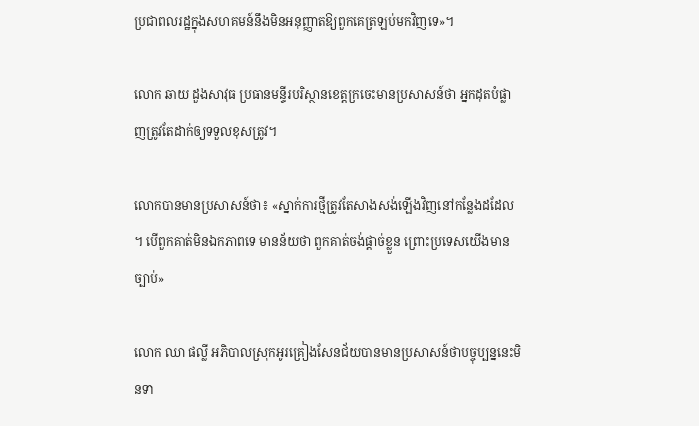ប្រជាពលរដ្ឋក្នុងសហគមន៍នឹងមិនអនុញ្ញាតឱ្យពួកគេត្រឡប់មកវិញទេ»។

លោក ឆាយ ដួងសាវុធ ប្រធានមន្ទីរបរិស្ថានខេត្តក្រចេះមានប្រសាសន៍ថា អ្នកដុតបំផ្លាញត្រូវតែដាក់ឲ្យទទួលខុសត្រូវ។

លោកបានមានប្រសាសន៍ថា៖ «ស្នាក់ការថ្មីត្រូវតែសាងសង់ឡើងវិញនៅកន្លែងដដែល។ បើពួកគាត់មិនឯកភាពទេ មានន័យថា ពួកគាត់ចង់ផ្តាច់ខ្លួន ព្រោះប្រទេសយើងមានច្បាប់»

លោក ឈា ផល្លី អភិបាលស្រុកអូរគ្រៀងសែនជ័យបានមានប្រសាសន៍ថាបច្ចុប្បន្ននេះមិនទា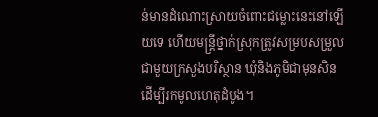ន់មានដំណោះស្រាយចំពោះជម្លោះនេះនៅឡើយទេ ហើយមន្ត្រីថ្នាក់ស្រុកត្រូវសម្របសម្រួលជាមួយក្រសួងបរិស្ថាន ឃុំនិងភូមិជាមុនសិនដើម្បីរកមូលហេតុដំបូង។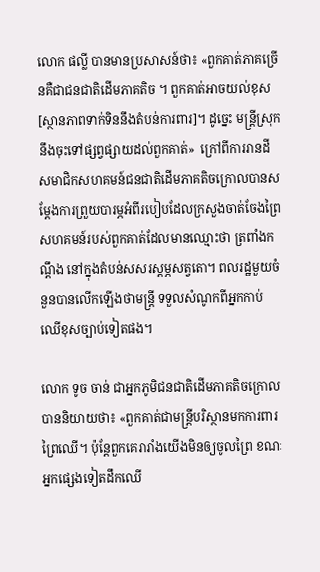លោក ផល្លី បានមានប្រសាសន៍ថា៖ «ពួកគាត់ភាគច្រើនគឺជាជនជាតិដើមភាគតិច ។ ពួកគាត់អាចយល់ខុស [ស្ថានភាពទាក់ទិននឹងតំបន់ការពារ]។ ដូច្នេះ មន្ត្រីស្រុកនឹងចុះទៅផ្សព្វផ្សាយដល់ពួកគាត់»  ក្រៅពីការរានដី សមាជិកសហគមន៍ជនជាតិដើមភាគតិចក្រោលបានសម្តែងការព្រួយបារម្ភអំពីរបៀបដែលក្រសួងចាត់ចែងព្រៃសហគមន៍របស់ពួកគាត់ដែលមានឈ្មោះថា ត្រពាំងកណ្តឹង នៅក្នុងតំបន់សសរស្តម្ភសត្វតោ។ ពលរដ្ឋមួយចំនួនបានលើកឡើងថាមន្ត្រី ទទួលសំណូកពីអ្នកកាប់ឈើខុសច្បាប់ទៀតផង។

លោក ទូច ចាន់ ជាអ្នកភូមិជនជាតិដើមភាគតិចក្រោលបាននិយាយថា៖ «ពួកគាត់ជាមន្ត្រីបរិស្ថានមកការពារព្រៃឈើ។ ប៉ុន្តែពួកគេរារាំងយើងមិនឲ្យចូលព្រៃ ខណៈអ្នកផ្សេងទៀតដឹកឈើ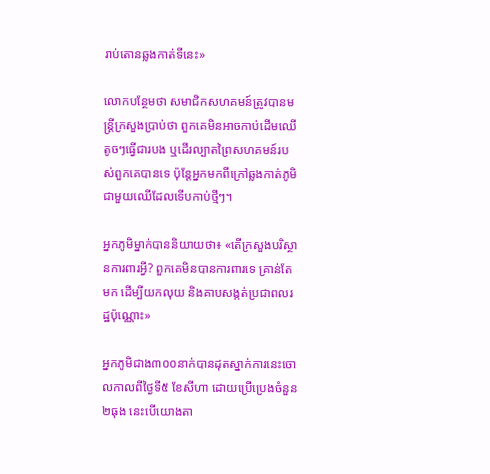រាប់តោនឆ្លងកាត់ទីនេះ»

លោកបន្ថែមថា សមាជិកសហគមន៍ត្រូវបានមន្ត្រីក្រសួងប្រាប់ថា ពួកគេមិនអាចកាប់ដើមឈើតូចៗធ្វើជារបង ឬដើរល្បាតព្រៃសហគមន៍របស់ពួកគេបានទេ ប៉ុន្តែអ្នកមកពីក្រៅឆ្លងកាត់ភូមិជាមួយឈើដែលទើបកាប់ថ្មីៗ។

អ្នកភូមិម្នាក់បាននិយាយថា៖ «តើក្រសួងបរិស្ថានការពារអ្វី? ពួកគេមិនបានការពារទេ គ្រាន់តែមក ដើម្បីយកលុយ និងគាបសង្កត់ប្រជាពលរដ្ឋប៉ុណ្ណោះ»

អ្នកភូមិជាង៣០០នាក់បានដុតស្នាក់ការនេះចោលកាលពីថ្ងៃទី៥ ខែសីហា ដោយប្រើប្រេងចំនួន២ធុង នេះបើយោងតា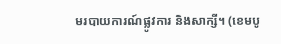មរបាយការណ៍ផ្លូវការ និងសាក្សី។ (ខេមបូ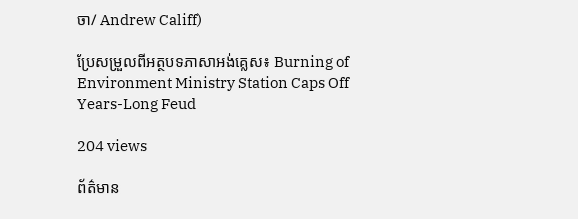ចា/ Andrew Califf)

ប្រែសម្រួលពីអត្ថបទភាសាអង់គ្លេស៖ Burning of Environment Ministry Station Caps Off Years-Long Feud

204 views

ព័ត៌មាន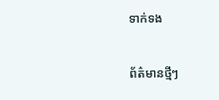ទាក់ទង

ព័ត៌មានថ្មីៗ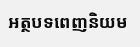អត្ថបទពេញនិយម